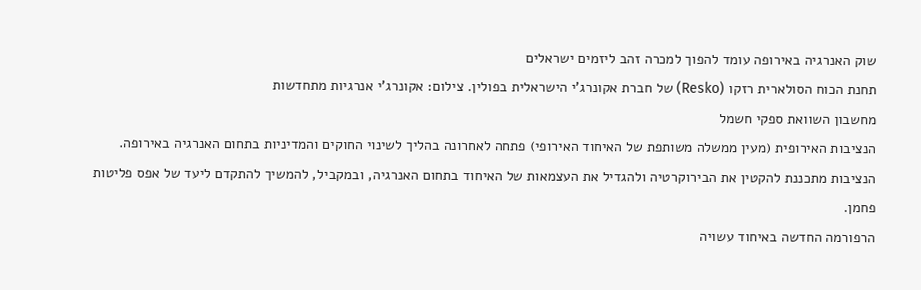שוק האנרגיה באירופה עומד להפוך למכרה זהב ליזמים ישראלים
תחנת הכוח הסולארית רזקו (Resko) של חברת אקונרג'י הישראלית בפולין. צילום: אקונרג'י אנרגיות מתחדשות
מחשבון השוואת ספקי חשמל
הנציבות האירופית (מעין ממשלה משותפת של האיחוד האירופי) פתחה לאחרונה בהליך לשינוי החוקים והמדיניות בתחום האנרגיה באירופה.
הנציבות מתכננת להקטין את הבירוקרטיה ולהגדיל את העצמאות של האיחוד בתחום האנרגיה, ובמקביל, להמשיך להתקדם ליעד של אפס פליטות פחמן.
הרפורמה החדשה באיחוד עשויה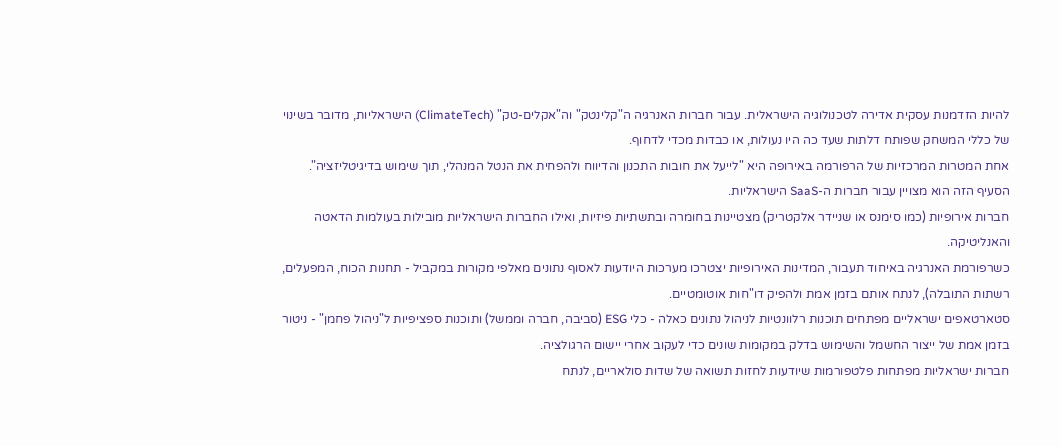להיות הזדמנות עסקית אדירה לטכנולוגיה הישראלית. עבור חברות האנרגיה ה"קלינטק" וה"אקלים-טק" (ClimateTech) הישראליות, מדובר בשינוי של כללי המשחק שפותח דלתות שעד כה היו נעולות, או כבדות מכדי לדחוף.
אחת המטרות המרכזיות של הרפורמה באירופה היא "לייעל את חובות התכנון והדיווח ולהפחית את הנטל המנהלי, תוך שימוש בדיגיטליזציה". הסעיף הזה הוא מצויין עבור חברות ה-SaaS הישראליות.
חברות אירופיות (כמו סימנס או שניידר אלקטריק) מצטיינות בחומרה ובתשתיות פיזיות, ואילו החברות הישראליות מובילות בעולמות הדאטה והאנליטיקה.
כשרפורמת האנרגיה באיחוד תעבור, המדינות האירופיות יצטרכו מערכות היודעות לאסוף נתונים מאלפי מקורות במקביל - תחנות הכוח, המפעלים, רשתות התובלה), לנתח אותם בזמן אמת ולהפיק דו"חות אוטומטיים.
סטארטאפים ישראליים מפתחים תוכנות רלוונטיות לניהול נתונים כאלה - כלי ESG (סביבה, חברה וממשל) ותוכנות ספציפיות ל"ניהול פחמן" - ניטור בזמן אמת של ייצור החשמל והשימוש בדלק במקומות שונים כדי לעקוב אחרי יישום הרגולציה.
חברות ישראליות מפתחות פלטפורמות שיודעות לחזות תשואה של שדות סולאריים, לנתח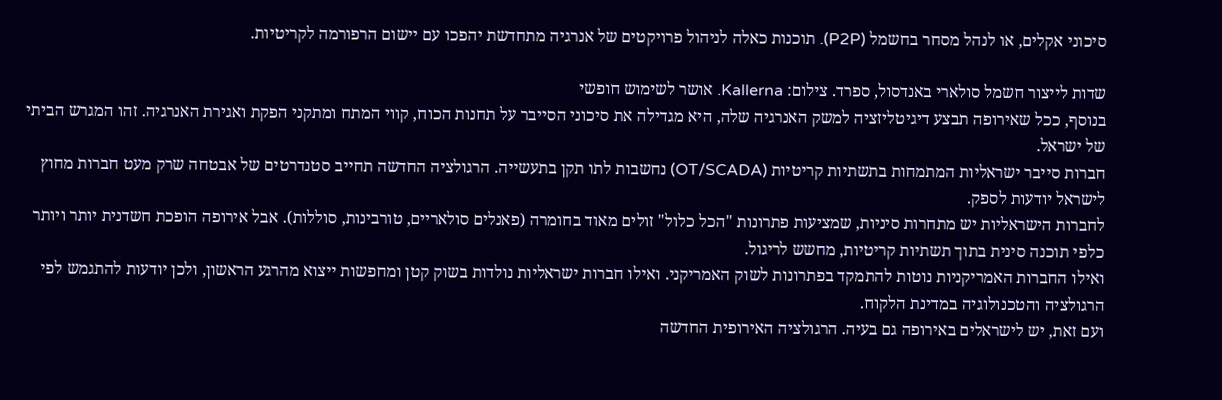סיכוני אקלים, או לנהל מסחר בחשמל (P2P). תוכנות כאלה לניהול פרויקטים של אנרגיה מתחדשת יהפכו עם יישום הרפורמה לקריטיות.

שדות לייצור חשמל סולארי באנדסול, ספרד. צילום: Kallerna. אושר לשימוש חופשי
בנוסף, ככל שאירופה תבצע דיגיטליזציה למשק האנרגיה שלה, היא מגדילה את סיכוני הסייבר על תחנות הכוח, קווי המתח ומתקני הפקת ואגירת האנרגיה. זהו המגרש הביתי של ישראל.
חברות סייבר ישראליות המתמחות בתשתיות קריטיות (OT/SCADA) נחשבות לתו תקן בתעשייה. הרגולציה החדשה תחייב סטנדרטים של אבטחה שרק מעט חברות מחוץ לישראל יודעות לספק.
לחברות הישראליות יש מתחרות סיניות, שמציעות פתרונות "הכל כלול" זולים מאוד בחומרה (פאנלים סולאריים, טורבינות, סוללות). אבל אירופה הופכת חשדנית יותר ויותר כלפי תוכנה סינית בתוך תשתיות קריטיות, מחשש לריגול.
ואילו החברות האמריקניות נוטות להתמקד בפתרונות לשוק האמריקני. ואילו חברות ישראליות נולדות בשוק קטן ומחפשות ייצוא מהרגע הראשון, ולכן יודעות להתגמש לפי הרגולציה והטכנולוגיה במדינת הלקוח.
ועם זאת, יש לישראלים באירופה גם בעיה. הרגולציה האירופית החדשה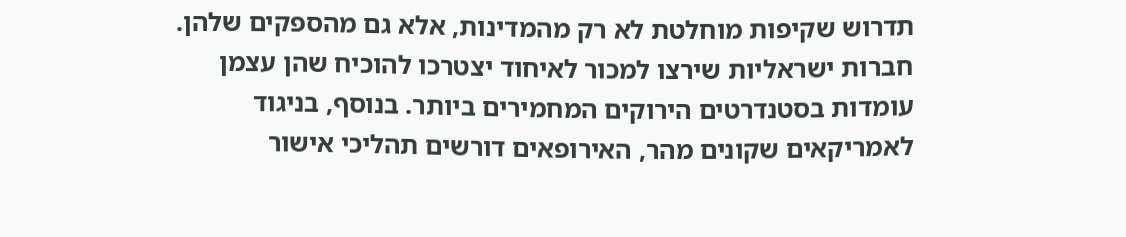תדרוש שקיפות מוחלטת לא רק מהמדינות, אלא גם מהספקים שלהן.
חברות ישראליות שירצו למכור לאיחוד יצטרכו להוכיח שהן עצמן עומדות בסטנדרטים הירוקים המחמירים ביותר. בנוסף, בניגוד לאמריקאים שקונים מהר, האירופאים דורשים תהליכי אישור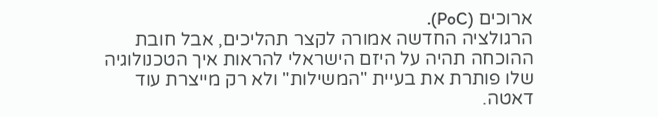ארוכים (PoC).
הרגולציה החדשה אמורה לקצר תהליכים, אבל חובת ההוכחה תהיה על היזם הישראלי להראות איך הטכנולוגיה שלו פותרת את בעיית "המשילות" ולא רק מייצרת עוד דאטה.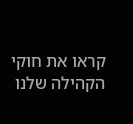קראו את חוקי הקהילה שלנו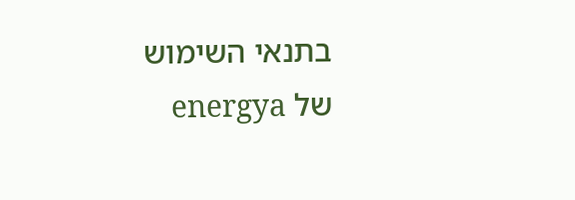בתנאי השימוש של energya